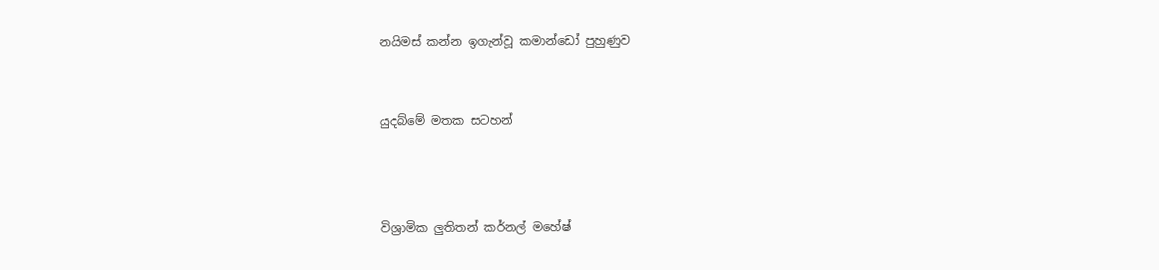නයිමස් කන්න ඉගැන්වූ කමාන්ඩෝ පුහුණුව


යුදබ්මේ මතක සටහන්



විශ්‍රාමික ලුතිතන් කර්නල් මහේෂ්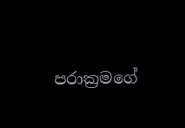පරාක්‍රමගේ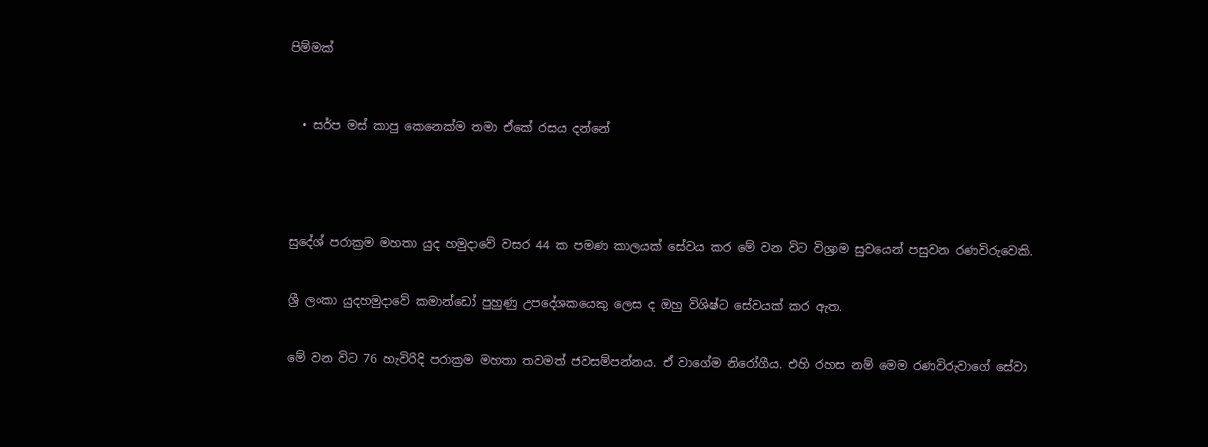පිම්මක්



  • සර්ප මස් කාපු කෙනෙක්ම තමා ඒකේ රසය දන්නේ





සුදේශ් පරාක්‍රම මහතා යුද හමුද‌ාවේ වසර 44 ක පමණ කාලයක් සේවය කර මේ වන විට විශ්‍රාම සුවයෙන් පසුවන රණවිරුවෙකි.


ශ්‍රී ලංකා යුදහමුද‌ාවේ කමාන්ඩෝ පුහුණු උපදේශකයෙකු ලෙස ද ඔහු විශිෂ්ට සේවයක් කර ඇත.


මේ වන විට 76 හැවිරිදි පරාක්‍රම මහතා තවමත් ජවසම්පන්නය. ඒ වාගේම නිරෝගීය. එහි රහස නම් මෙම රණවිරුවාගේ සේවා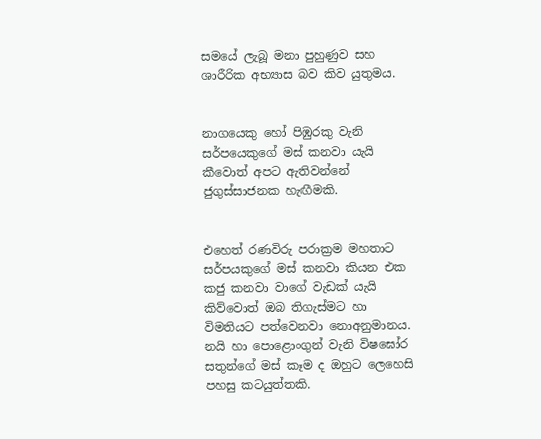සමයේ ලැබූ මනා පුහුණුව සහ ශාරීරික අභ්‍යාස බව කිව යුතුමය.


නාගයෙකු හෝ පිඹුරකු වැනි සර්පයෙකුගේ මස් කනවා යැයි කීවොත් අපට ඇතිවන්නේ ජුගුස්සාජනක හැඟීමකි.


එහෙත් රණවිරු පරාක්‍රම මහතාට සර්පයකුගේ මස් කනවා කියන එක කජු කනවා වාගේ වැඩක් යැයි කිව්වොත් ඔබ තිගැස්මට හා විමතියට පත්වෙනවා නොඅනුමානය.
නයි හා පොළොංගුන් වැනි විෂඝෝර සතුන්ගේ මස් කෑම ද ඔහුට ලෙහෙසි පහසු කටයුත්තකි.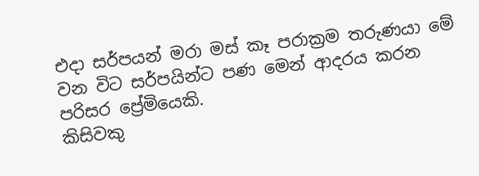එද‌ා සර්පයන් මරා මස් කෑ පරාක්‍රම තරුණයා මේ වන විට සර්පයින්ට පණ මෙන් ආදරය කරන පරිසර ප්‍රේමියෙකි.
කිසිවකු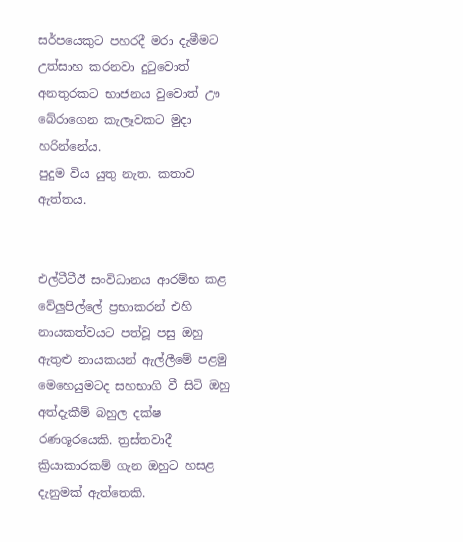සර්පයෙකුට පහරදී මරා දැමීමට උත්සාහ කරනවා දුටුවොත් අනතුරකට භාජනය වුවොත් ඌ බේරාගෙන කැලෑවකට මුද‌ා හරින්නේය.
පුදුම විය යුතු නැත. කතාව ඇත්තය.


එල්ටීටීඊ සංවිධානය ආරම්භ කළ වේලුපිල්ලේ ප්‍රභාකරන් එහි නායකත්වයට පත්වූ පසු ඔහු ඇතුළු නායකයන් ඇල්ලීමේ පළමු මෙහෙයුමටද සහභාගි වී සිටි ඔහු අත්දැකීම් බහුල දක්ෂ රණශූරයෙකි. ත්‍රස්තවාදී ක්‍රියාකාරකම් ගැන ඔහුට හසළ දැනුමක් ඇත්තෙකි.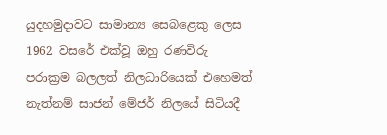යුදහමුද‌ාවට සාමාන්‍ය සෙබළෙකු ලෙස 1962 වසරේ එක්වූ ඔහු රණවිරු පරාක්‍රම බලලත් නිලධාරියෙක් එහෙමත් නැත්නම් සාජන් මේජර් නිලයේ සිටියදී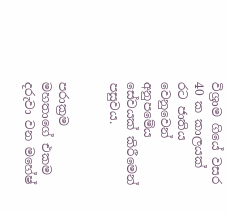විශ්‍රාම ගියේ වසර 40 ක කාලයක් රට ජාතිය වෙනුවෙන් අනුපමේය සේවයක් කිරීමෙන් පසුවය.


පරාක්‍රම මහතාගේ එකම දරුවා වන මහේෂ්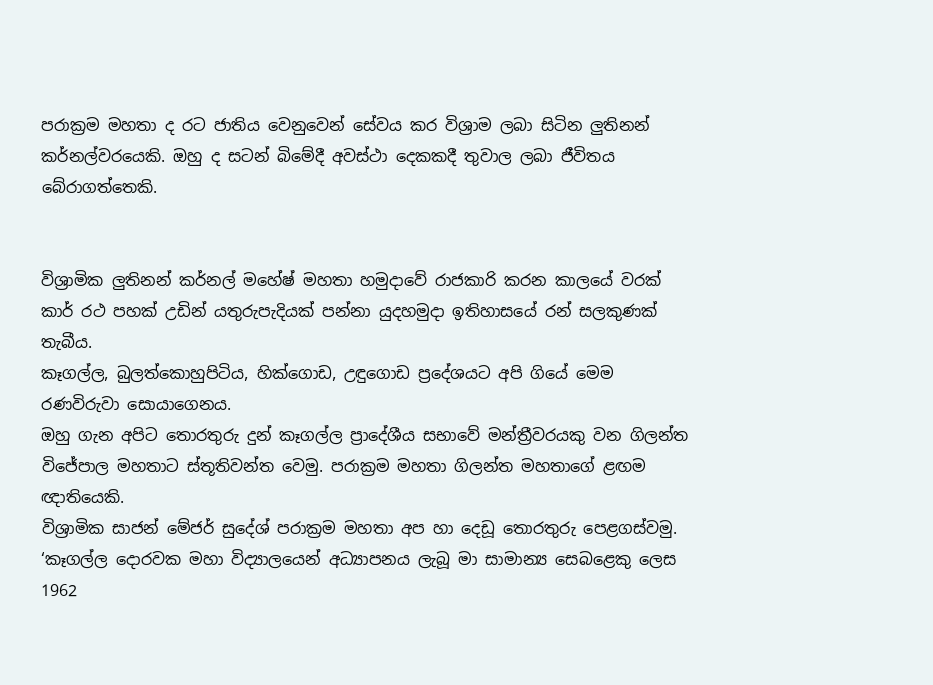පරාක්‍රම මහතා ද රට ජාතිය වෙනුවෙන් සේවය කර විශ්‍රාම ලබා සිටින ලුතිනන් කර්නල්වරයෙකි. ඔහු ද සටන් බිමේදී අවස්ථා දෙකකදී තුවාල ලබා ජීවිතය බේරාගත්තෙකි.


විශ්‍රාමික ලුතිනන් කර්නල් මහේෂ් මහතා හමුද‌ාවේ රාජකාරි කරන කාලයේ වරක් කාර් රථ පහක් උඩින් යතුරුපැදියක් පන්නා යුදහමුද‌ා ඉතිහාසයේ රන් සලකුණක් තැබීය.
කෑගල්ල, බුලත්කොහුපිටිය, හික්ගොඩ, උඳුගොඩ ප්‍රදේශයට අපි ගියේ මෙම රණවිරුවා සොයාගෙනය.
ඔහු ගැන අපිට තොරතුරු දුන් කෑගල්ල ප්‍රාදේශීය සභාවේ මන්ත්‍රීවරයකු වන ගිලන්ත විජේපාල මහතාට ස්තූතිවන්ත වෙමු. පරාක්‍රම මහතා ගිලන්ත මහතාගේ ළඟම ඥ‌ාතියෙකි.
විශ්‍රාමික සාජන් මේජර් සුදේශ් පරාක්‍රම මහතා අප හා දෙඩූ තොරතුරු පෙළගස්වමු.
‘කෑගල්ල දොරවක මහා විද්‍යාලයෙන් අධ්‍යාපනය ලැබූ මා සාමාන්‍ය සෙබළෙකු ලෙස 1962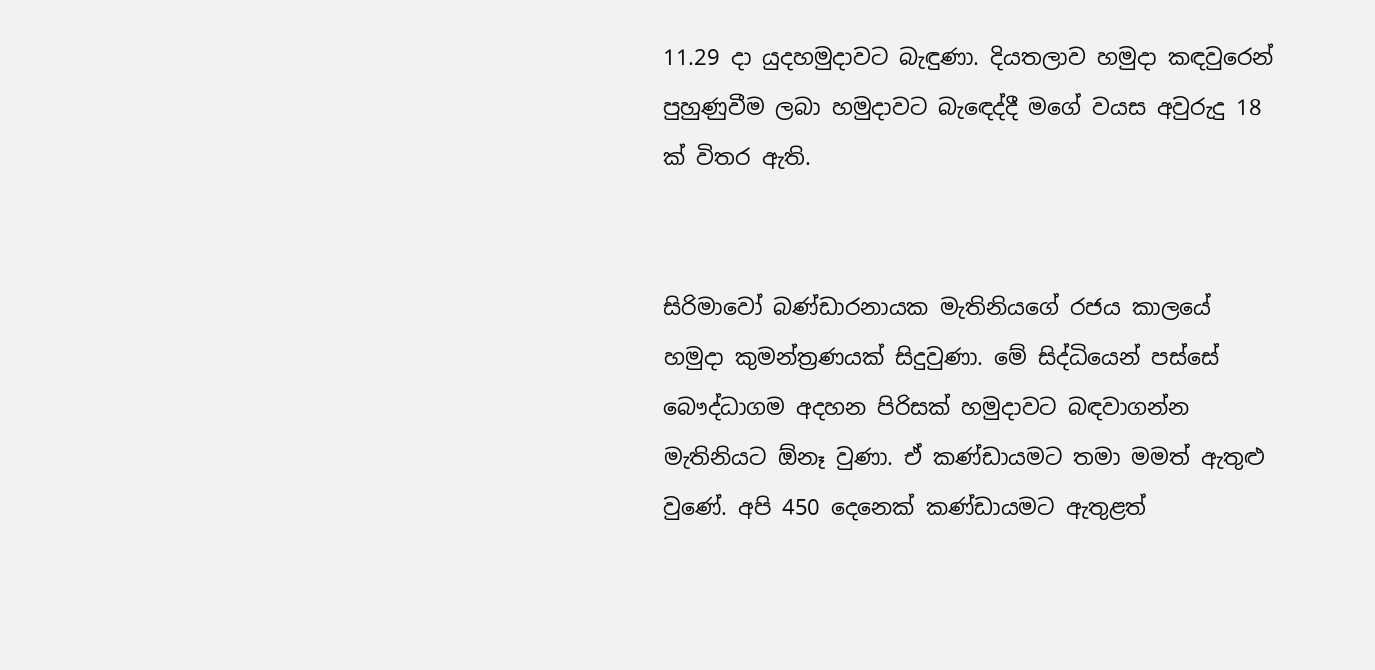11.29 ද‌ා යුදහමුද‌ාවට බැඳුණා. දියතලාව හමුද‌ා කඳවුරෙන් පුහුණුවීම ලබා හමුද‌ාවට බැඳෙද්දී මගේ වයස අවුරුදු 18 ක් විතර ඇති.


සිරිමාවෝ බණ්ඩාරනායක මැතිනියගේ රජය කාලයේ හමුද‌ා කුමන්ත්‍රණයක් සිදුවුණා. මේ සිද්ධියෙන් පස්සේ බෞද්ධාගම අදහන පිරිසක් හමුද‌ාවට බඳවාගන්න මැතිනියට ඕනෑ වුණා. ඒ කණ්ඩායමට තමා මමත් ඇතුළු වුණේ. අපි 450 දෙනෙක් කණ්ඩායමට ඇතුළත්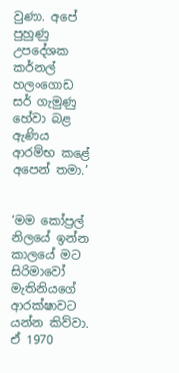වුණා. අපේ පුහුණු උපදේශක කර්නල් හලංගොඩ සර් ගැමුණු හේවා බළ ඇණිය ආරම්භ කළේ අපෙන් තමා.’


‘මම කෝප්‍රල් නිලයේ ඉන්න කාලයේ මට සිරිමාවෝ මැතිනියගේ ආරක්ෂාවට යන්න කිව්වා. ඒ 1970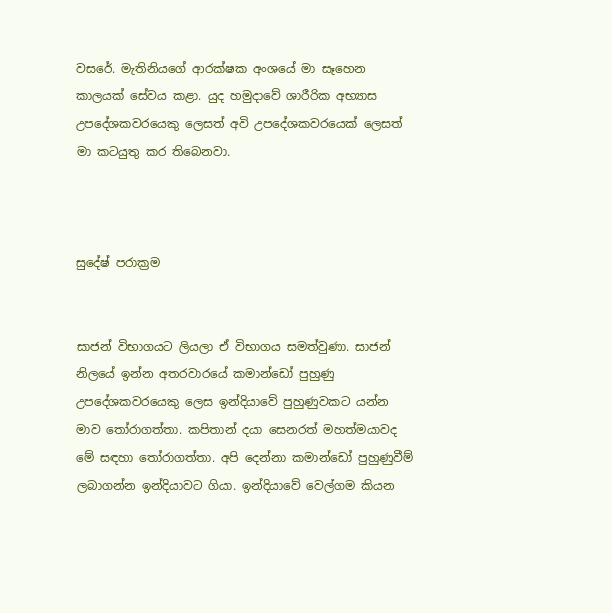වසරේ. මැතිනියගේ ආරක්ෂක අංශයේ මා සෑහෙන කාලයක් සේවය කළා. යුද හමුදාවේ ශාරීරික අභ්‍යාස උපදේශකවරයෙකු ලෙසත් අවි උපදේශකවරයෙක් ලෙසත් මා කටයුතු කර තිබෙනවා.



සුදේෂ් පරාක්‍රම


සාජන් විභාගයට ලියලා ඒ විභාගය සමත්වුණා. සාජන් නිලයේ ඉන්න අතරවාරයේ කමාන්ඩෝ පුහුණු උපදේශකවරයෙකු ලෙස ඉන්දියාවේ පුහුණුවකට යන්න මාව තෝරාගත්තා. කපිතාන් දයා සෙනරත් මහත්මයාවද මේ සඳහා තෝරාගත්තා. අපි දෙන්නා කමාන්ඩෝ පුහුණුවීම් ලබාගන්න ඉන්දියාවට ගියා. ඉන්දියාවේ වෙල්ගම කියන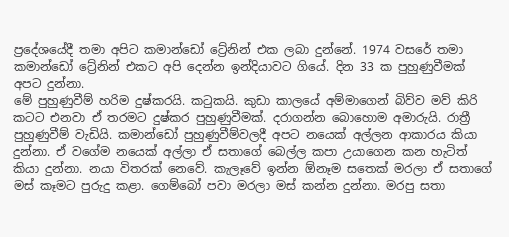ප්‍රදේශයේදී තමා අපිට කමාන්ඩෝ ට්‍රේනින් එක ලබා දුන්නේ. 1974 වසරේ තමා කමාන්ඩෝ ට්‍රේනින් එකට අපි දෙන්න ඉන්දියාවට ගියේ. දින 33 ක පුහුණුවීමක් අපට දුන්නා.
මේ පුහුණුවීම් හරිම දුෂ්කරයි. කටුකයි. කුඩා කාලයේ අම්මාගෙන් බිව්ව මව් කිරි කටට එනවා ඒ තරමට දුෂ්කර පුහුණුවීමක්. දරාගන්න බොහොම අමාරුයි. රාත්‍රී පුහුණුවීම් වැඩියි. කමාන්ඩෝ පුහුණුවීම්වලදී අපට නයෙක් අල්ලන ආකාරය කියා දුන්නා. ඒ වගේම නයෙක් අල්ලා ඒ සතාගේ බෙල්ල කපා උයාගෙන කන හැටිත් කියා දුන්නා. නයා විතරක් නෙවේ. කැලෑවේ ඉන්න ඕනෑම සතෙක් මරලා ඒ සතාගේ මස් කෑමට පුරුදු කළා. ගෙම්බෝ පවා මරලා මස් කන්න දුන්නා. මරපු සතා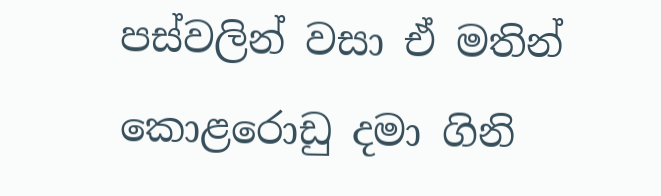පස්වලින් වසා ඒ මතින් කොළරොඩු දමා ගිනි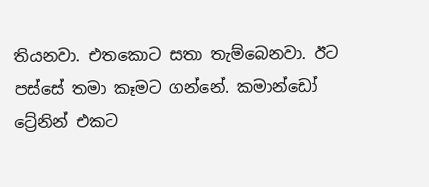තියනවා. එතකොට සතා තැම්බෙනවා. ඊට පස්සේ තමා කෑමට ගන්නේ. කමාන්ඩෝ ට්‍රේනින් එකට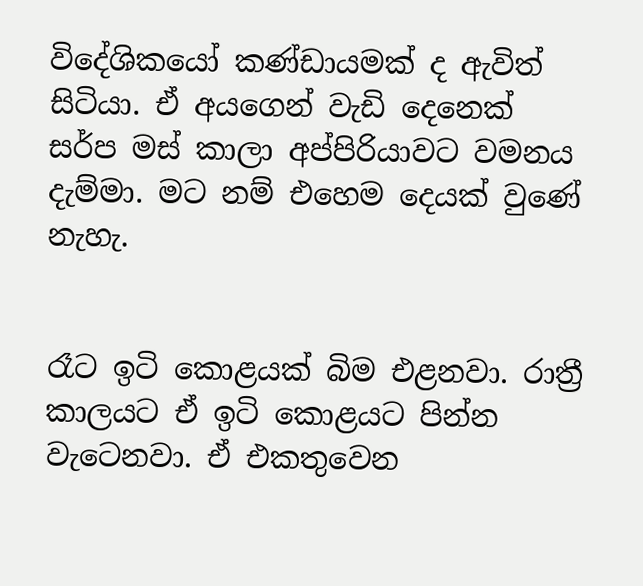විදේශිකයෝ කණ්ඩායමක් ද ඇවිත් සිටියා. ඒ අයගෙන් වැඩි දෙනෙක් සර්ප මස් කාලා අප්පිරියාවට වමනය දැම්මා. මට නම් එහෙම දෙයක් වුණේ නැහැ.


රෑට ඉටි කොළයක් බිම එළනවා. රාත්‍රී කාලයට ඒ ඉටි කොළයට පින්න වැටෙනවා. ඒ එකතුවෙන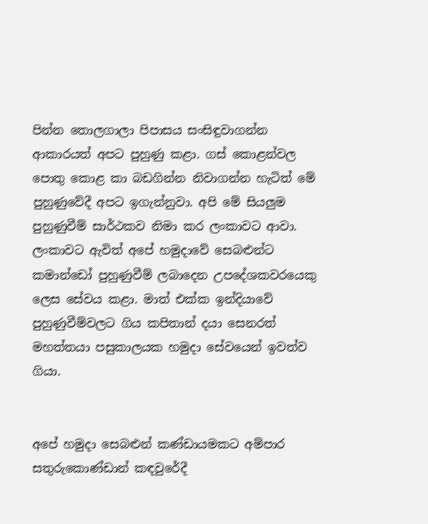පින්න තොලගාලා පිපාසය සංසිඳුවාගන්න ආකාරයත් අපට පුහුණු කළා. ගස් කොළන්වල පොතු කොළ කා බඩගින්න නිවාගන්න හැටිත් මේ පුහුණුවේදී අපට ඉගැන්නුවා. අපි මේ සියලුම පුහුණුවීම් සාර්ථකව නිමා කර ලංකාවට ආවා.
ලංකාවට ඇවිත් අපේ හමුද‌ාවේ සෙබළුන්ට කමාන්ඩෝ පුහුණුවීම් ලබාදෙන උපදේශකවරයෙකු ලෙස සේවය කළා. මාත් එක්ක ඉන්දියාවේ පුහුණුවීම්වලට ගිය කපිතාන් දයා සෙනරත් මහත්තයා පසුකාලයක හමුද‌ා සේවයෙන් ඉවත්ව ගියා.


අපේ හමුද‌ා සෙබළුන් කණ්ඩායමකට අම්පාර සතුරුකොණ්ඩාන් කඳවුරේදී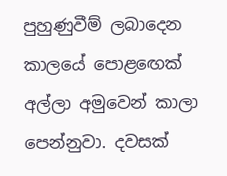පුහුණුවීම් ලබාදෙන කාලයේ පොළඟෙක් අල්ලා අමුවෙන් කාලා පෙන්නුවා. දවසක්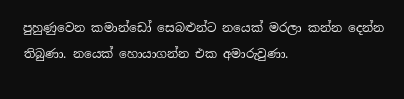පුහුණුවෙන කමාන්ඩෝ සෙබළුන්ට නයෙක් මරලා කන්න දෙන්න තිබුණා. නයෙක් හොයාගන්න එක අමාරුවුණා.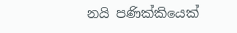නයි පණික්කියෙක්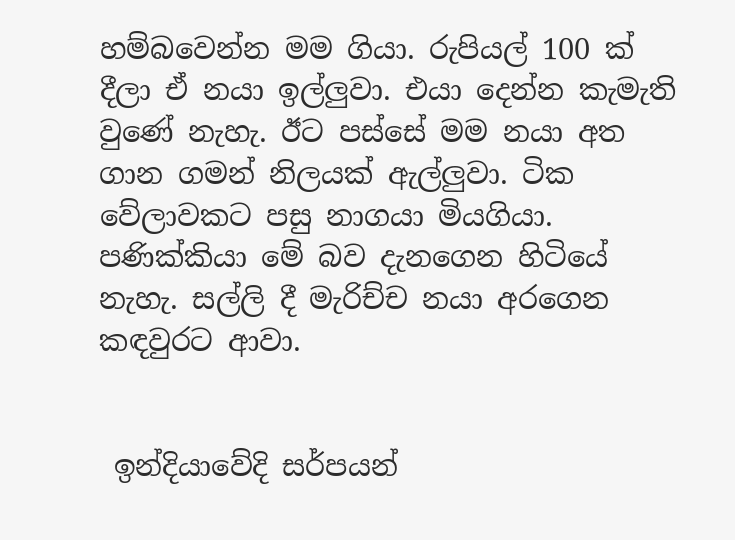හම්බවෙන්න මම ගියා. රුපියල් 100 ක් දීලා ඒ නයා ඉල්ලුවා. එයා දෙන්න කැමැති වුණේ නැහැ. ඊට පස්සේ මම නයා අත ගාන ගමන් නිලයක් ඇල්ලුවා. ටික වේලාවකට පසු නාගයා මියගියා. පණික්කියා මේ බව දැනගෙන හිටියේ නැහැ. සල්ලි දී මැරිච්ච නයා අරගෙන කඳවුරට ආවා.


 ඉන්දියාවේදි සර්පයන්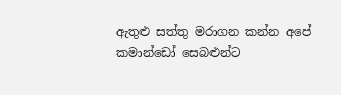ඇතුළු සත්තු මරාගන කන්න අපේ කමාන්ඩෝ සෙබළුන්ට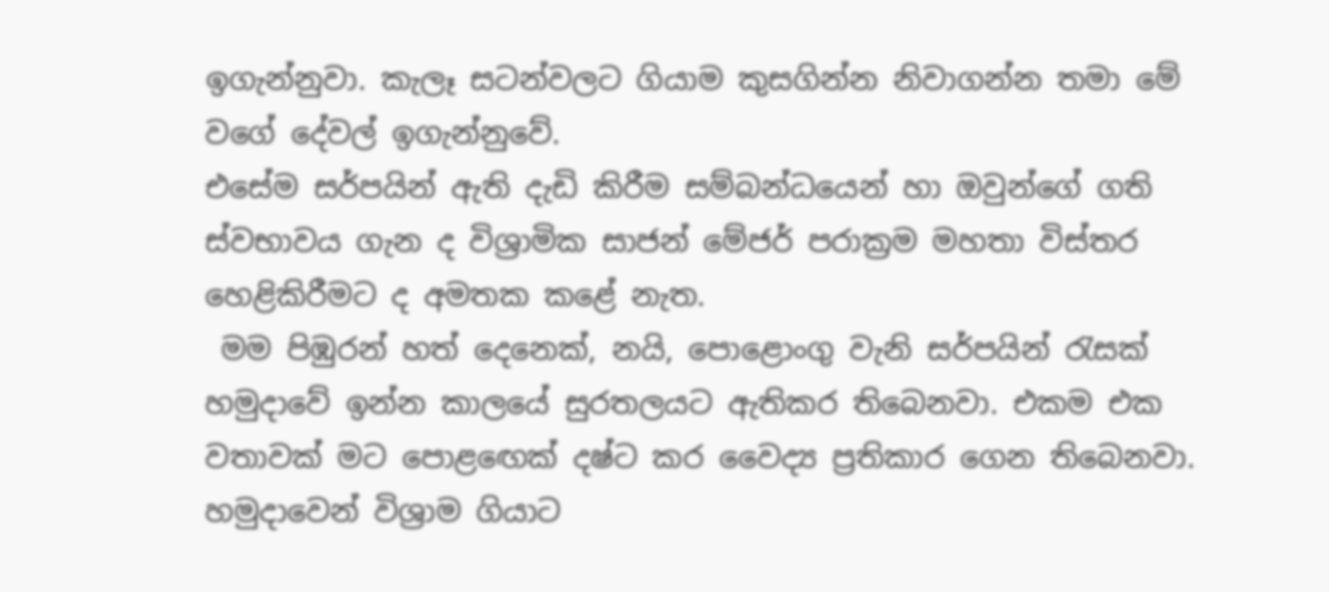ඉගැන්නුවා. කැලෑ සටන්වලට ගියාම කුසගින්න නිවාගන්න තමා මේ වගේ දේවල් ඉගැන්නුවේ.
එසේම සර්පයින් ඇති දැඩි කිරීම සම්බන්ධයෙන් හා ඔවුන්ගේ ගති ස්වභාවය ගැන ද විශ්‍රාමික සාජන් මේජර් පරාක්‍රම මහතා විස්තර හෙළිකිරීමට ද අමතක කළේ නැත.
 මම පිඹුරන් හත් දෙනෙක්, නයි, පොළොංගු වැනි සර්පයින් රැසක් හමුද‌ාවේ ඉන්න කාලයේ සුරතලයට ඇතිකර තිබෙනවා. එකම එක වතාවක් මට පොළඟෙක් දෂ්ට කර වෛද්‍ය ප්‍රතිකාර ගෙන තිබෙනවා. හමුද‌ාවෙන් විශ්‍රාම ගියාට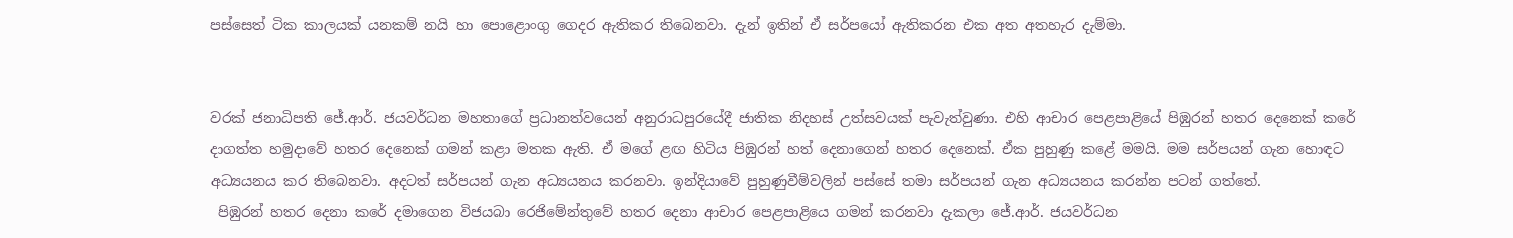පස්සෙත් ටික කාලයක් යනකම් නයි හා පොළොංගු ගෙදර ඇතිකර තිබෙනවා. දැන් ඉතින් ඒ සර්පයෝ ඇතිකරන එක අත අතහැර දැම්මා.


වරක් ජනාධිපති ජේ.ආර්. ජයවර්ධන මහතාගේ ප්‍රධානත්වයෙන් අනුරාධපුරයේදී ජාතික නිදහස් උත්සවයක් පැවැත්වුණා. එහි ආචාර පෙළපාළියේ පිඹුරන් හතර දෙනෙක් කරේ ද‌ාගත්ත හමුද‌ාවේ හතර දෙනෙක් ගමන් කළා මතක ඇති. ඒ මගේ ළඟ හිටිය පිඹුරන් හත් දෙනාගෙන් හතර දෙනෙක්. ඒක පුහුණු කළේ මමයි. මම සර්පයන් ගැන හොඳට අධ්‍යයනය කර තිබෙනවා. අදටත් සර්පයන් ගැන අධ්‍යයනය කරනවා. ඉන්දියාවේ පුහුණුවීම්වලින් පස්සේ තමා සර්පයන් ගැන අධ්‍යයනය කරන්න පටන් ගත්තේ.
 පිඹුරන් හතර දෙනා කරේ දමාගෙන විජයබා රෙජිමේන්තුවේ හතර දෙනා ආචාර පෙළපාළියෙ ගමන් කරනවා දැකලා ජේ.ආර්. ජයවර්ධන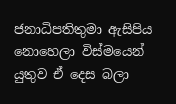ජනාධිපතිතුමා ඇසිපිය නොහෙලා විස්මයෙන් යුතුව ඒ දෙස බලා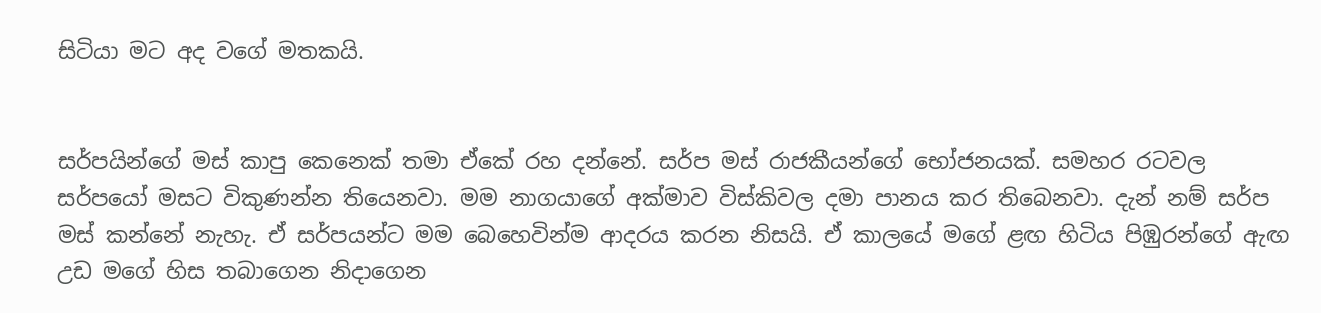සිටියා මට අද වගේ මතකයි.


සර්පයින්ගේ මස් කාපු කෙනෙක් තමා ඒකේ රහ දන්නේ. සර්ප මස් රාජකීයන්ගේ භෝජනයක්. සමහර රටවල සර්පයෝ මසට විකුණන්න තියෙනවා. මම නාගයාගේ අක්මාව විස්කිවල දමා පානය කර තිබෙනවා. දැන් නම් සර්ප මස් කන්නේ නැහැ. ඒ සර්පයන්ට මම බෙහෙවින්ම ආදරය කරන නිසයි. ඒ කාලයේ මගේ ළඟ හිටිය පිඹුරන්ගේ ඇඟ උඩ මගේ හිස තබාගෙන නිද‌ාගෙන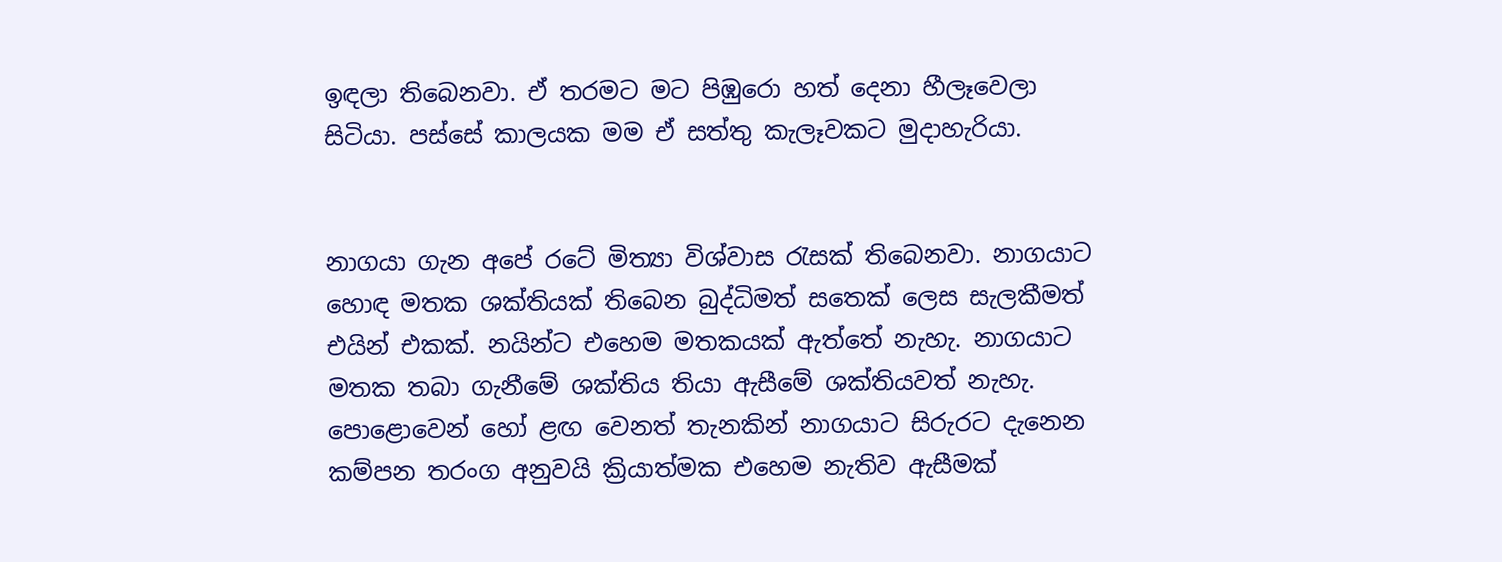ඉඳලා තිබෙනවා. ඒ තරමට මට පිඹුරො හත් දෙනා හීලෑවෙලා සිටියා. පස්සේ කාලයක මම ඒ සත්තු කැලෑවකට මුද‌ාහැරියා.


නාගයා ගැන අපේ රටේ මිත්‍යා විශ්වාස රැසක් තිබෙනවා. නාගයාට හොඳ මතක ශක්තියක් තිබෙන බුද්ධිමත් සතෙක් ලෙස සැලකීමත් එයින් එකක්. නයින්ට එහෙම මතකයක් ඇත්තේ නැහැ. නාගයාට මතක තබා ගැනීමේ ශක්තිය තියා ඇසීමේ ශක්තියවත් නැහැ. පොළොවෙන් හෝ ළඟ වෙනත් තැනකින් නාගයාට සිරුරට දැනෙන කම්පන තරංග අනුවයි ක්‍රියාත්මක එහෙම නැතිව ඇසීමක්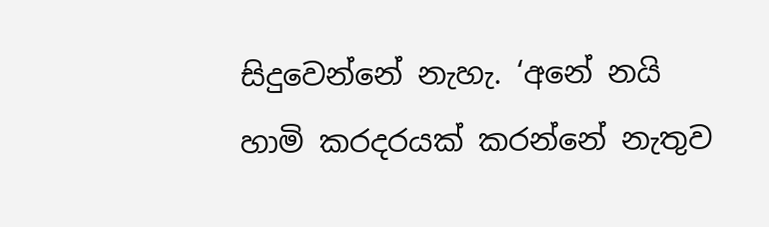සිදුවෙන්නේ නැහැ. ‘අනේ නයි හාමි කරදරයක් කරන්නේ නැතුව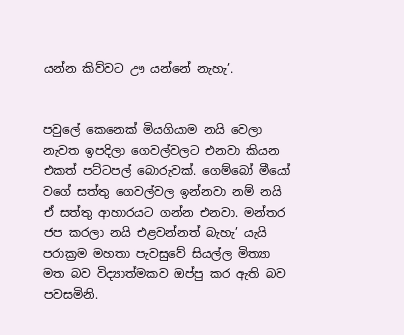යන්න කිව්වට ඌ යන්නේ නැහැ’.


පවුලේ කෙනෙක් මියගියාම නයි වෙලා නැවත ඉපදිලා ගෙවල්වලට එනවා කියන එකත් පට්ටපල් බොරුවක්. ගෙම්බෝ මීයෝ වගේ සත්තු ගෙවල්වල ඉන්නවා නම් නයි ඒ සත්තු ආහාරයට ගන්න එනවා. මන්තර ජප කරලා නයි එළවන්නත් බැහැ’ යැයි පරාක්‍රම මහතා පැවසුවේ සියල්ල මිත්‍යා මත බව විද්‍යාත්මකව ඔප්පු කර ඇති බව පවසමිනි.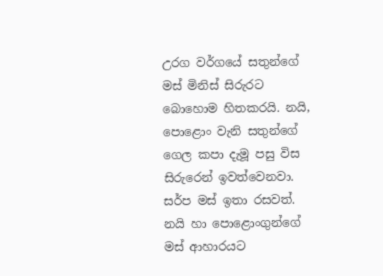උරග වර්ගයේ සතුන්ගේ මස් මිනිස් සිරුරට බොහොම හිතකරයි. නයි, පොළොං වැනි සතුන්ගේ ගෙල කපා දැමූ පසු විස සිරුරෙන් ඉවත්වෙනවා. සර්ප මස් ඉතා රසවත්. නයි හා පොළොංගුන්ගේ මස් ආහාරයට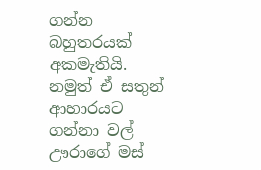ගන්න බහුතරයක් අකමැතියි. නමුත් ඒ සතුන් ආහාරයට ගන්නා වල් ඌරාගේ මස්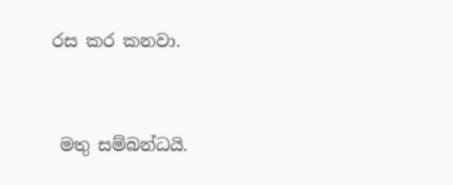රස කර කනවා.


 මතු සම්බන්ධයි.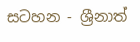සටහන - ශ්‍රීනාත්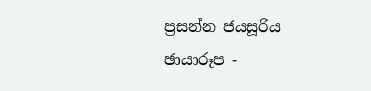ප්‍රසන්න ජයසූරිය
ඡායාරූප -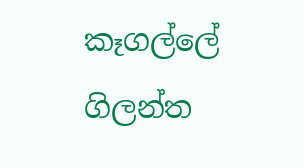කෑගල්ලේ ගිලන්ත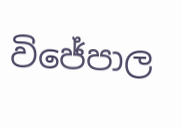විජේපාල